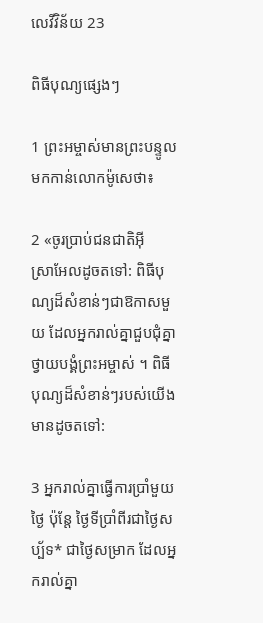លេវី‌វិន័យ 23

ពិធីបុណ្យផ្សេងៗ

1 ព្រះ‌អម្ចាស់មានព្រះ‌បន្ទូលមកកាន់លោកម៉ូសេថា៖

2 «ចូរប្រាប់ជន‌ជាតិអ៊ីស្រា‌អែលដូចតទៅ: ពិធីបុណ្យដ៏សំខាន់ៗជាឱកាសមួយ ដែលអ្នករាល់គ្នាជួប‌ជុំគ្នាថ្វាយ‌បង្គំព្រះ‌អម្ចាស់ ។ ពិធីបុណ្យដ៏សំខាន់ៗរបស់យើងមានដូចតទៅ:

3 អ្នករាល់គ្នាធ្វើការប្រាំមួយថ្ងៃ ប៉ុន្តែ ថ្ងៃទីប្រាំ‌ពីរជាថ្ងៃសប្ប័ទ* ជាថ្ងៃសម្រាក ដែលអ្នករាល់គ្នា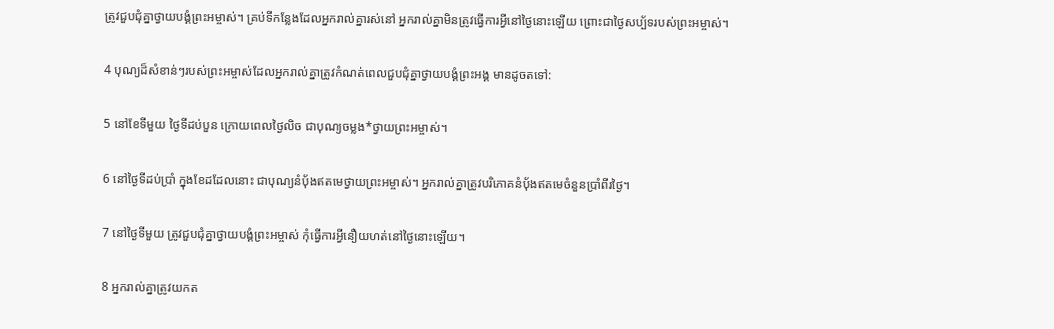ត្រូវជួប‌ជុំគ្នាថ្វាយ‌បង្គំព្រះ‌អម្ចាស់។ គ្រប់ទីកន្លែងដែលអ្នករាល់គ្នារស់នៅ អ្នករាល់គ្នាមិនត្រូវធ្វើការអ្វីនៅថ្ងៃនោះឡើយ ព្រោះជាថ្ងៃសប្ប័ទរបស់ព្រះ‌អម្ចាស់។

4 បុណ្យដ៏សំខាន់ៗរបស់ព្រះ‌អម្ចាស់ដែលអ្នករាល់គ្នាត្រូវកំណត់ពេលជួប‌ជុំគ្នាថ្វាយ‌បង្គំព្រះ‌អង្គ មានដូចតទៅ:

5 នៅខែទីមួយ ថ្ងៃទីដប់‌បួន ក្រោយពេលថ្ងៃលិច ជាបុណ្យចម្លង*ថ្វាយព្រះ‌អម្ចាស់។

6 នៅថ្ងៃទីដប់‌ប្រាំ ក្នុងខែដដែលនោះ ជាបុណ្យនំប៉័ងឥតមេថ្វាយព្រះ‌អម្ចាស់។ អ្នករាល់គ្នាត្រូវបរិភោគនំប៉័ងឥតមេចំនួនប្រាំ‌ពីរថ្ងៃ។

7 នៅថ្ងៃទីមួយ ត្រូវជួប‌ជុំគ្នាថ្វាយ‌បង្គំព្រះ‌អម្ចាស់ កុំធ្វើការអ្វីនឿយ‌ហត់នៅថ្ងៃនោះឡើយ។

8 អ្នករាល់គ្នាត្រូវយកត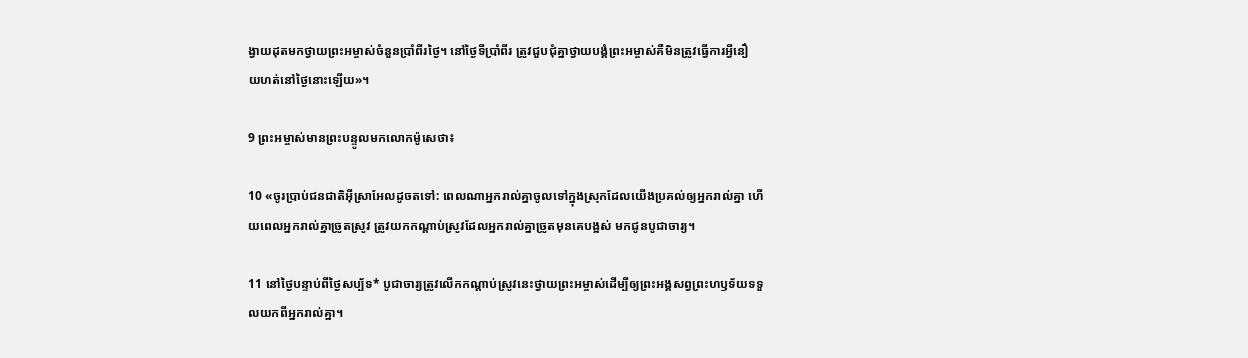ង្វាយដុតមកថ្វាយព្រះ‌អម្ចាស់ចំនួនប្រាំ‌ពីរថ្ងៃ។ នៅថ្ងៃទីប្រាំ‌ពីរ ត្រូវជួប‌ជុំគ្នាថ្វាយ‌បង្គំព្រះ‌អម្ចាស់គឺមិនត្រូវធ្វើការអ្វីនឿយ‌ហត់នៅថ្ងៃនោះឡើយ»។

9 ព្រះ‌អម្ចាស់មានព្រះ‌បន្ទូលមកលោកម៉ូសេថា៖

10 «ចូរប្រាប់ជន‌ជាតិអ៊ីស្រា‌អែលដូចតទៅ: ពេលណាអ្នករាល់គ្នាចូលទៅក្នុងស្រុកដែលយើងប្រគល់ឲ្យអ្នករាល់គ្នា ហើយពេលអ្នករាល់គ្នាច្រូតស្រូវ ត្រូវយកកណ្ដាប់ស្រូវដែលអ្នករាល់គ្នាច្រូតមុនគេបង្អស់ មកជូនបូជា‌ចារ្យ។

11 នៅថ្ងៃបន្ទាប់ពីថ្ងៃសប្ប័ទ* បូជា‌ចារ្យត្រូវលើកកណ្ដាប់ស្រូវនេះថ្វាយព្រះ‌អម្ចាស់ដើម្បីឲ្យព្រះ‌អង្គសព្វព្រះ‌ហឫទ័យទទួលយកពីអ្នករាល់គ្នា។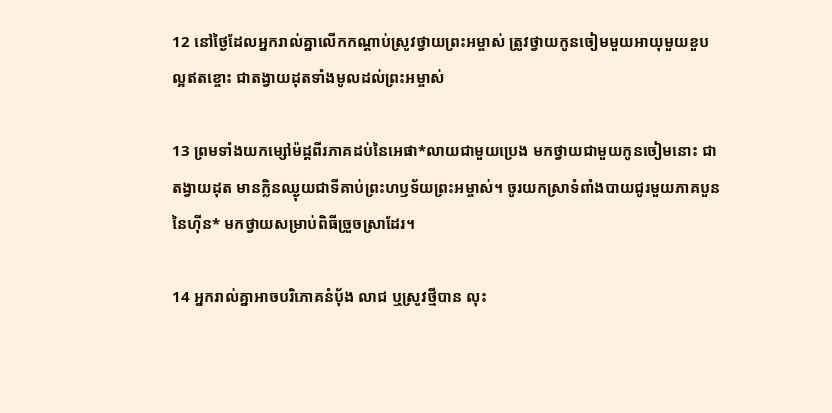12 នៅថ្ងៃដែលអ្នករាល់គ្នាលើកកណ្ដាប់ស្រូវថ្វាយព្រះ‌អម្ចាស់ ត្រូវថ្វាយកូនចៀមមួយអាយុមួយខួប ល្អឥតខ្ចោះ ជាតង្វាយដុតទាំងមូលដល់ព្រះ‌អម្ចាស់

13 ព្រមទាំងយកម្សៅម៉ដ្ដពីរភាគដប់នៃអេផា*លាយជាមួយប្រេង មកថ្វាយជាមួយកូនចៀមនោះ ជាតង្វាយដុត មានក្លិនឈ្ងុយជាទីគាប់ព្រះ‌ហឫទ័យព្រះ‌អម្ចាស់។ ចូរយកស្រាទំពាំង‌បាយជូរមួយភាគបួននៃហ៊ីន* មកថ្វាយសម្រាប់ពិធីច្រួច‌ស្រាដែរ។

14 អ្នករាល់គ្នាអាចបរិភោគនំប៉័ង លាជ ឬស្រូវថ្មីបាន លុះ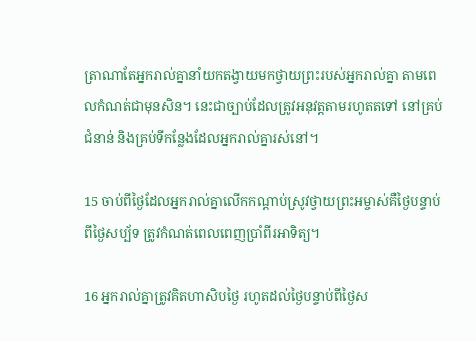ត្រាណាតែអ្នករាល់គ្នានាំយកតង្វាយមកថ្វាយព្រះរបស់អ្នករាល់គ្នា តាមពេលកំណត់ជាមុនសិន។ នេះជាច្បាប់ដែលត្រូវអនុវត្តតាមរហូតតទៅ នៅគ្រប់ជំនាន់ និងគ្រប់ទីកន្លែងដែលអ្នករាល់គ្នារស់នៅ។

15 ចាប់ពីថ្ងៃដែលអ្នករាល់គ្នាលើកកណ្ដាប់ស្រូវថ្វាយព្រះ‌អម្ចាស់គឺថ្ងៃបន្ទាប់ពីថ្ងៃសប្ប័ទ ត្រូវកំណត់ពេលពេញប្រាំ‌ពីរអាទិត្យ។

16 អ្នករាល់គ្នាត្រូវគិតហា‌សិបថ្ងៃ រហូតដល់ថ្ងៃបន្ទាប់ពីថ្ងៃស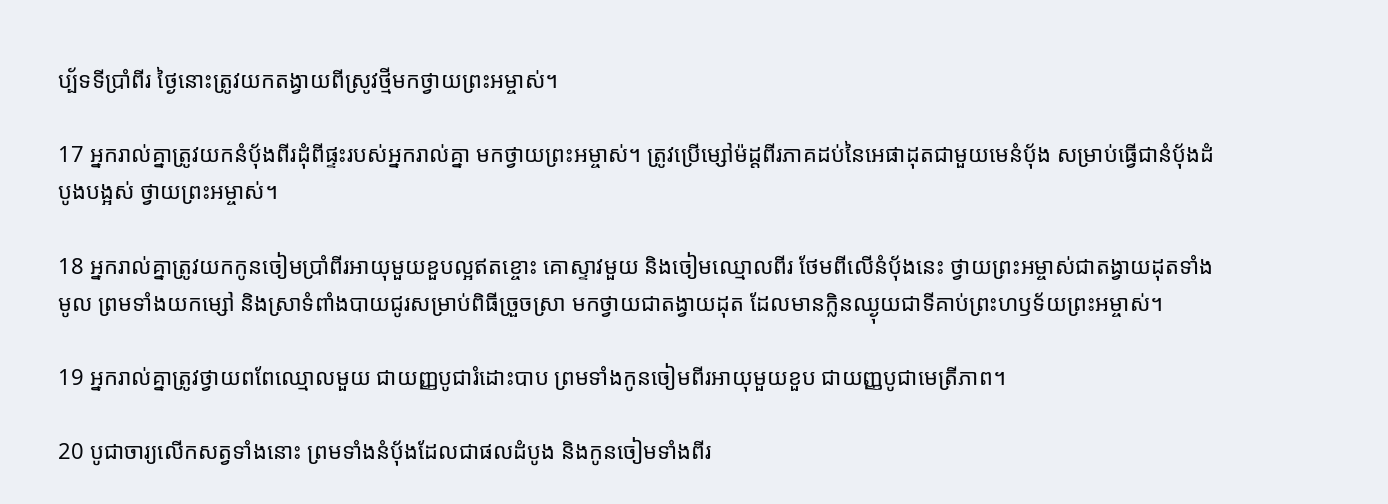ប្ប័ទទីប្រាំ‌ពីរ ថ្ងៃនោះត្រូវយកតង្វាយពីស្រូវថ្មីមកថ្វាយព្រះ‌អម្ចាស់។

17 អ្នករាល់គ្នាត្រូវយកនំប៉័ងពីរដុំពីផ្ទះរបស់អ្នករាល់គ្នា មកថ្វាយព្រះ‌អម្ចាស់។ ត្រូវប្រើម្សៅម៉ដ្ដពីរភាគដប់នៃអេផាដុតជាមួយមេនំប៉័ង សម្រាប់ធ្វើជានំប៉័ងដំបូងបង្អស់ ថ្វាយព្រះ‌អម្ចាស់។

18 អ្នករាល់គ្នាត្រូវយកកូនចៀមប្រាំ‌ពីរអាយុមួយខួបល្អឥតខ្ចោះ គោស្ទាវមួយ និងចៀមឈ្មោលពីរ ថែមពីលើនំប៉័ងនេះ ថ្វាយព្រះ‌អម្ចាស់ជាតង្វាយដុតទាំងមូល ព្រមទាំងយកម្សៅ និងស្រាទំពាំង‌បាយជូរសម្រាប់ពិធីច្រួច‌ស្រា មកថ្វាយជាតង្វាយដុត ដែលមានក្លិនឈ្ងុយជាទីគាប់ព្រះ‌ហឫទ័យព្រះ‌អម្ចាស់។

19 អ្នករាល់គ្នាត្រូវថ្វាយពពែឈ្មោលមួយ ជាយញ្ញ‌បូជារំដោះបាប ព្រមទាំងកូនចៀមពីរអាយុមួយខួប ជាយញ្ញ‌បូជាមេត្រី‌ភាព។

20 បូជា‌ចារ្យលើកសត្វទាំងនោះ ព្រមទាំងនំប៉័ងដែលជាផលដំបូង និងកូនចៀមទាំងពីរ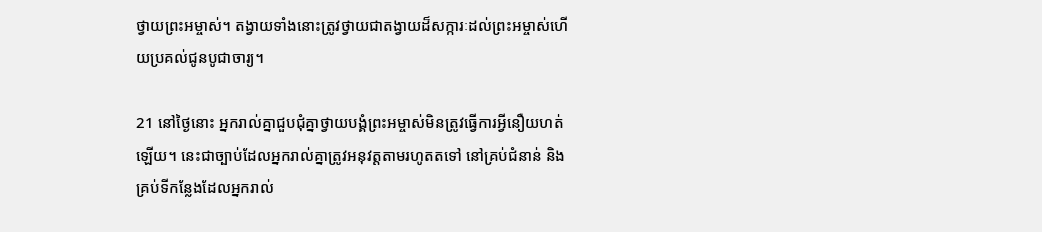ថ្វាយព្រះ‌អម្ចាស់។ តង្វាយទាំងនោះត្រូវថ្វាយជាតង្វាយដ៏សក្ការៈដល់ព្រះ‌អម្ចាស់ហើយប្រគល់ជូនបូជា‌ចារ្យ។

21 នៅថ្ងៃនោះ អ្នករាល់គ្នាជួប‌ជុំគ្នាថ្វាយ‌បង្គំព្រះ‌អម្ចាស់មិនត្រូវធ្វើការអ្វីនឿយ‌ហត់ឡើយ។ នេះជាច្បាប់ដែលអ្នករាល់គ្នាត្រូវអនុវត្តតាមរហូតតទៅ នៅគ្រប់ជំនាន់ និងគ្រប់ទីកន្លែងដែលអ្នករាល់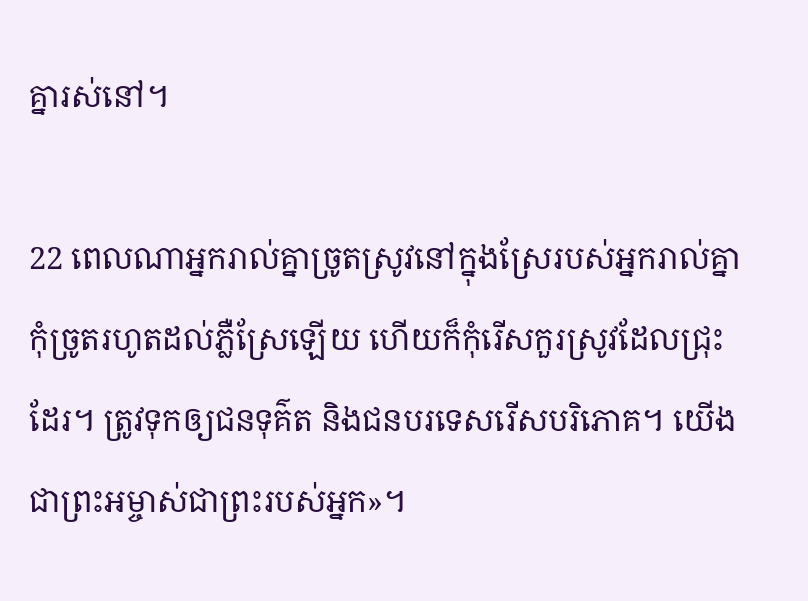គ្នារស់នៅ។

22 ពេលណាអ្នករាល់គ្នាច្រូតស្រូវនៅក្នុងស្រែរបស់អ្នករាល់គ្នា កុំច្រូតរហូតដល់ភ្លឺស្រែឡើយ ហើយក៏កុំរើសកួរស្រូវដែលជ្រុះដែរ។ ត្រូវទុកឲ្យជនទុគ៌ត និងជនបរ‌ទេសរើសបរិភោគ។ យើងជាព្រះ‌អម្ចាស់ជាព្រះរបស់អ្នក»។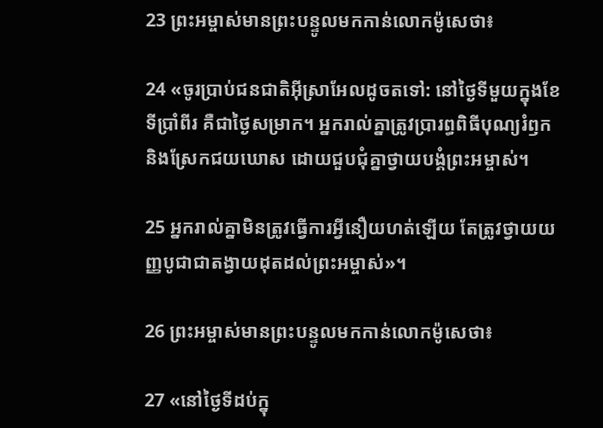23 ព្រះ‌អម្ចាស់មានព្រះ‌បន្ទូលមកកាន់លោកម៉ូសេថា៖

24 «ចូរប្រាប់ជន‌ជាតិអ៊ីស្រា‌អែលដូចតទៅ: នៅថ្ងៃទីមួយក្នុងខែទីប្រាំ‌ពីរ គឺជាថ្ងៃសម្រាក។ អ្នករាល់គ្នាត្រូវប្រារព្ធពិធីបុណ្យរំឭក និងស្រែកជយ‌ឃោស ដោយជួប‌ជុំគ្នាថ្វាយ‌បង្គំព្រះ‌អម្ចាស់។

25 អ្នករាល់គ្នាមិនត្រូវធ្វើការអ្វីនឿយ‌ហត់ឡើយ តែត្រូវថ្វាយយញ្ញ‌បូជាជាតង្វាយដុតដល់ព្រះ‌អម្ចាស់»។

26 ព្រះ‌អម្ចាស់មានព្រះ‌បន្ទូលមកកាន់លោកម៉ូសេថា៖

27 «នៅថ្ងៃទីដប់ក្នុ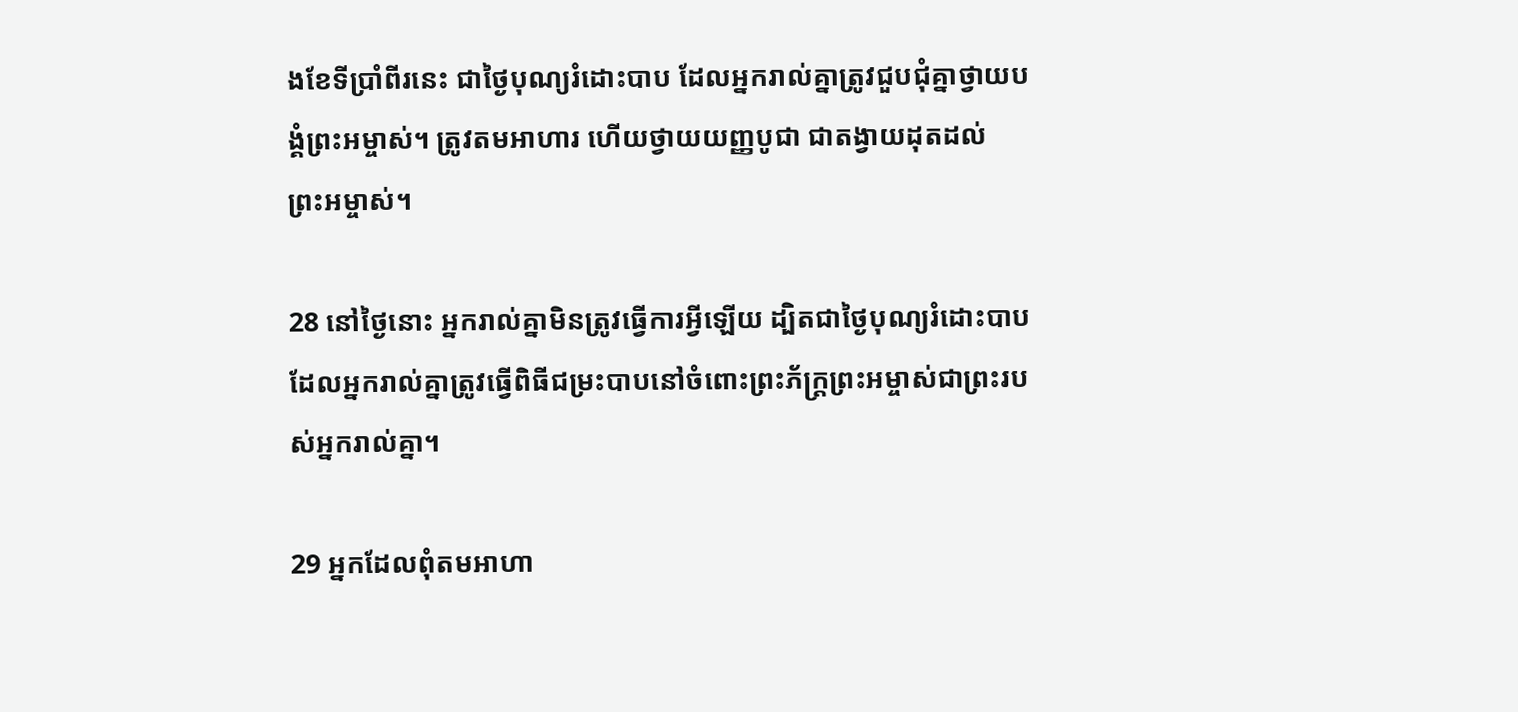ងខែទីប្រាំ‌ពីរនេះ ជាថ្ងៃបុណ្យរំដោះបាប ដែលអ្នករាល់គ្នាត្រូវជួប‌ជុំគ្នាថ្វាយ‌បង្គំព្រះ‌អម្ចាស់។ ត្រូវតមអាហារ ហើយថ្វាយយញ្ញ‌បូជា ជាតង្វាយដុតដល់ព្រះ‌អម្ចាស់។

28 នៅថ្ងៃនោះ អ្នករាល់គ្នាមិនត្រូវធ្វើការអ្វីឡើយ ដ្បិតជាថ្ងៃបុណ្យរំដោះបាប ដែលអ្នករាល់គ្នាត្រូវធ្វើពិធីជម្រះបាបនៅចំពោះព្រះ‌ភ័ក្ត្រព្រះ‌អម្ចាស់ជាព្រះរបស់អ្នករាល់គ្នា។

29 អ្នកដែលពុំតមអាហា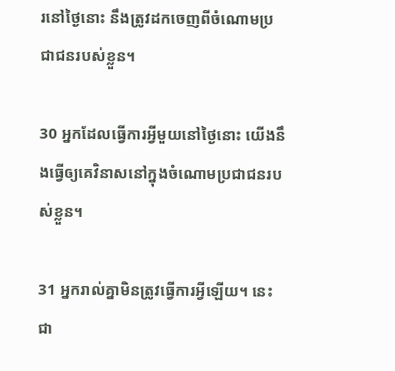រនៅថ្ងៃនោះ នឹងត្រូវដកចេញពីចំណោមប្រជា‌ជនរបស់ខ្លួន។

30 អ្នកដែលធ្វើការអ្វីមួយនៅថ្ងៃនោះ យើងនឹងធ្វើឲ្យគេវិនាសនៅក្នុងចំណោមប្រជា‌ជនរបស់ខ្លួន។

31 អ្នករាល់គ្នាមិនត្រូវធ្វើការអ្វីឡើយ។ នេះជា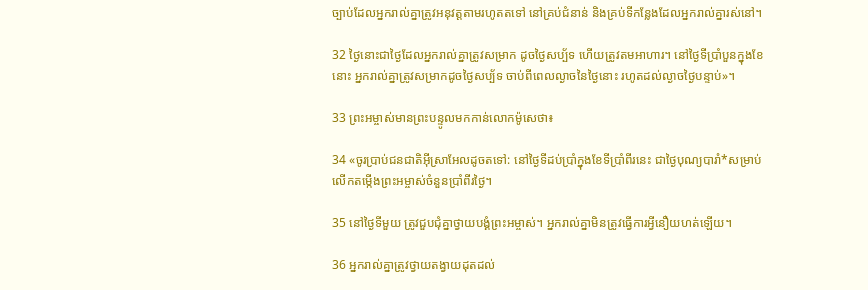ច្បាប់ដែលអ្នករាល់គ្នាត្រូវអនុវត្តតាមរហូតតទៅ នៅគ្រប់ជំនាន់ និងគ្រប់ទីកន្លែងដែលអ្នករាល់គ្នារស់នៅ។

32 ថ្ងៃនោះជាថ្ងៃដែលអ្នករាល់គ្នាត្រូវសម្រាក ដូចថ្ងៃសប្ប័ទ ហើយត្រូវតមអាហារ។ នៅថ្ងៃទីប្រាំ‌បួនក្នុងខែនោះ អ្នករាល់គ្នាត្រូវសម្រាកដូចថ្ងៃសប្ប័ទ ចាប់ពីពេលល្ងាចនៃថ្ងៃនោះ រហូតដល់ល្ងាចថ្ងៃបន្ទាប់»។

33 ព្រះ‌អម្ចាស់មានព្រះ‌បន្ទូលមកកាន់លោកម៉ូសេថា៖

34 «ចូរប្រាប់ជន‌ជាតិអ៊ីស្រា‌អែលដូចតទៅ: នៅថ្ងៃទីដប់ប្រាំក្នុងខែទីប្រាំ‌ពីរនេះ ជាថ្ងៃបុណ្យបារាំ*សម្រាប់លើកតម្កើងព្រះ‌អម្ចាស់ចំនួនប្រាំ‌ពីរថ្ងៃ។

35 នៅថ្ងៃទីមួយ ត្រូវជួប‌ជុំគ្នាថ្វាយ‌បង្គំព្រះ‌អម្ចាស់។ អ្នករាល់គ្នាមិនត្រូវធ្វើការអ្វីនឿយ‌ហត់ឡើយ។

36 អ្នករាល់គ្នាត្រូវថ្វាយតង្វាយដុតដល់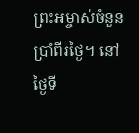ព្រះ‌អម្ចាស់ចំនួនប្រាំ‌ពីរថ្ងៃ។ នៅថ្ងៃទី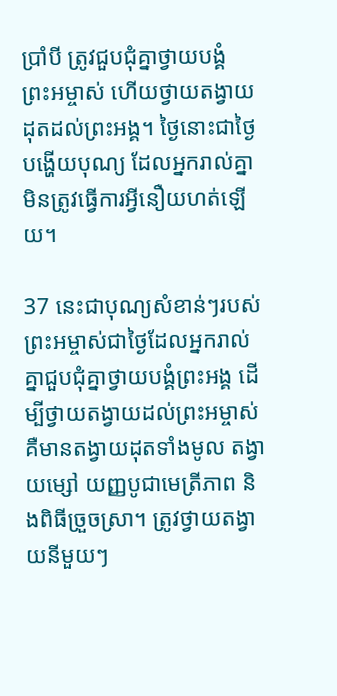ប្រាំ‌បី ត្រូវជួប‌ជុំគ្នាថ្វាយ‌បង្គំព្រះ‌អម្ចាស់ ហើយថ្វាយតង្វាយដុតដល់ព្រះ‌អង្គ។ ថ្ងៃនោះជាថ្ងៃបង្ហើយបុណ្យ ដែលអ្នករាល់គ្នាមិនត្រូវធ្វើការអ្វីនឿយ‌ហត់ឡើយ។

37 នេះជាបុណ្យសំខាន់ៗរបស់ព្រះ‌អម្ចាស់ជាថ្ងៃដែលអ្នករាល់គ្នាជួប‌ជុំគ្នាថ្វាយ‌បង្គំព្រះ‌អង្គ ដើម្បីថ្វាយតង្វាយដល់ព្រះ‌អម្ចាស់គឺមានតង្វាយដុតទាំងមូល តង្វាយម្សៅ យញ្ញ‌បូជាមេត្រី‌ភាព និងពិធីច្រួច‌ស្រា។ ត្រូវថ្វាយតង្វាយនីមួយៗ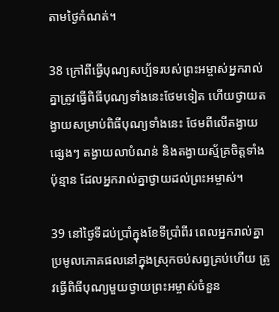តាមថ្ងៃកំណត់។

38 ក្រៅពីធ្វើបុណ្យសប្ប័ទរបស់ព្រះ‌អម្ចាស់អ្នករាល់គ្នាត្រូវធ្វើពិធីបុណ្យទាំងនេះថែមទៀត ហើយថ្វាយតង្វាយសម្រាប់ពិធីបុណ្យទាំងនេះ ថែមពីលើតង្វាយផ្សេងៗ តង្វាយលាបំណន់ និងតង្វាយស្ម័គ្រចិត្តទាំងប៉ុន្មាន ដែលអ្នករាល់គ្នាថ្វាយដល់ព្រះ‌អម្ចាស់។

39 នៅថ្ងៃទីដប់‌ប្រាំក្នុងខែទីប្រាំ‌ពីរ ពេលអ្នករាល់គ្នាប្រមូលភោគ‌ផលនៅក្នុងស្រុកចប់សព្វគ្រប់ហើយ ត្រូវធ្វើពិធីបុណ្យមួយថ្វាយព្រះ‌អម្ចាស់ចំនួន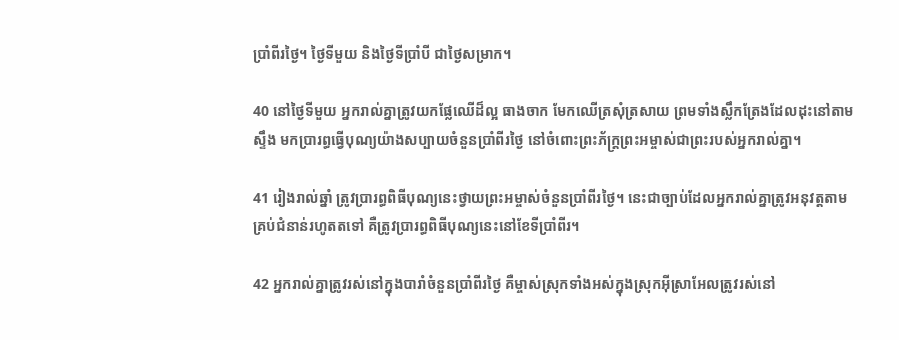ប្រាំ‌ពីរថ្ងៃ។ ថ្ងៃទីមួយ និងថ្ងៃទីប្រាំ‌បី ជាថ្ងៃសម្រាក។

40 នៅថ្ងៃទីមួយ អ្នករាល់គ្នាត្រូវយកផ្លែឈើដ៏ល្អ ធាងចាក មែកឈើត្រសុំ‌ត្រសាយ ព្រមទាំងស្លឹកត្រែងដែលដុះនៅតាមស្ទឹង មកប្រារព្ធធ្វើបុណ្យយ៉ាងសប្បាយចំនួនប្រាំ‌ពីរថ្ងៃ នៅចំពោះព្រះ‌ភ័ក្ត្រព្រះ‌អម្ចាស់ជាព្រះរបស់អ្នករាល់គ្នា។

41 រៀងរាល់ឆ្នាំ ត្រូវប្រារព្ធពិធីបុណ្យនេះថ្វាយព្រះ‌អម្ចាស់ចំនួនប្រាំ‌ពីរថ្ងៃ។ នេះជាច្បាប់ដែលអ្នករាល់គ្នាត្រូវអនុវត្តតាមគ្រប់ជំនាន់រហូតតទៅ គឺត្រូវប្រារព្ធពិធីបុណ្យនេះនៅខែទីប្រាំ‌ពីរ។

42 អ្នករាល់គ្នាត្រូវរស់នៅក្នុងបារាំចំនួនប្រាំ‌ពីរថ្ងៃ គឺម្ចាស់ស្រុកទាំងអស់ក្នុងស្រុកអ៊ីស្រា‌អែលត្រូវរស់នៅ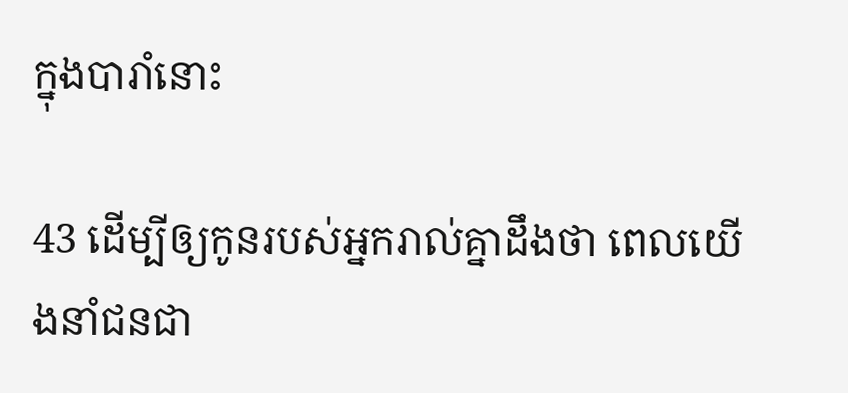ក្នុងបារាំនោះ

43 ដើម្បីឲ្យកូនរបស់អ្នករាល់គ្នាដឹងថា ពេលយើងនាំជន‌ជា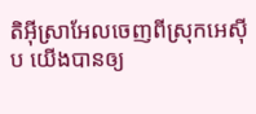តិអ៊ីស្រា‌អែលចេញពីស្រុកអេស៊ីប យើងបានឲ្យ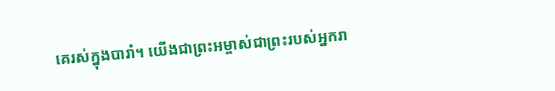គេរស់ក្នុងបារាំ។ យើងជាព្រះ‌អម្ចាស់ជាព្រះរបស់អ្នករា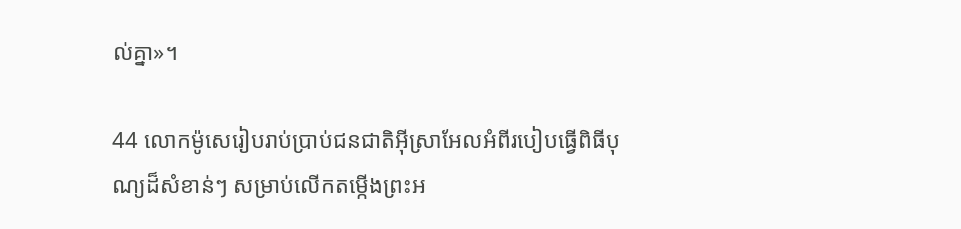ល់គ្នា»។

44 លោកម៉ូសេរៀបរាប់ប្រាប់ជន‌ជាតិអ៊ីស្រា‌អែលអំពីរបៀបធ្វើពិធីបុណ្យដ៏សំខាន់ៗ សម្រាប់លើកតម្កើងព្រះ‌អ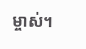ម្ចាស់។